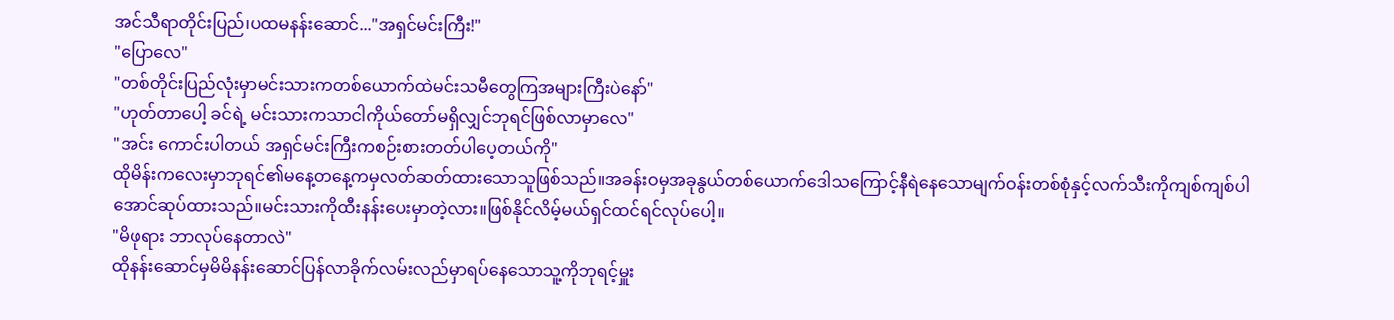အင်သီရာတိုင်းပြည်၊ပထမနန်းဆောင်..."အရှင်မင်းကြီး!"
"ပြောလေ"
"တစ်တိုင်းပြည်လုံးမှာမင်းသားကတစ်ယောက်ထဲမင်းသမီတွေကြအများကြီးပဲနော်"
"ဟုတ်တာပေါ့ ခင်ရဲ့ မင်းသားကသာငါကိုယ်တော်မရှိလျှင်ဘုရင်ဖြစ်လာမှာလေ"
"အင်း ကောင်းပါတယ် အရှင်မင်းကြီးကစဉ်းစားတတ်ပါပေ့တယ်ကို"
ထိုမိန်းကလေးမှာဘုရင်၏မနေ့တနေ့ကမှလတ်ဆတ်ထားသောသူဖြစ်သည်။အခန်းဝမှအခုနွယ်တစ်ယောက်ဒေါသကြောင့်နီရဲနေသောမျက်ဝန်းတစ်စုံနှင့်လက်သီးကိုကျစ်ကျစ်ပါအောင်ဆုပ်ထားသည်။မင်းသားကိုထီးနန်းပေးမှာတဲ့လား။ဖြစ်နိုင်လိမ့်မယ်ရှင်ထင်ရင်လုပ်ပေါ့။
"မိဖုရား ဘာလုပ်နေတာလဲ"
ထိုနန်းဆောင်မှမိမိနန်းဆောင်ပြန်လာခိုက်လမ်းလည်မှာရပ်နေသောသူ့ကိုဘုရင့်မှူး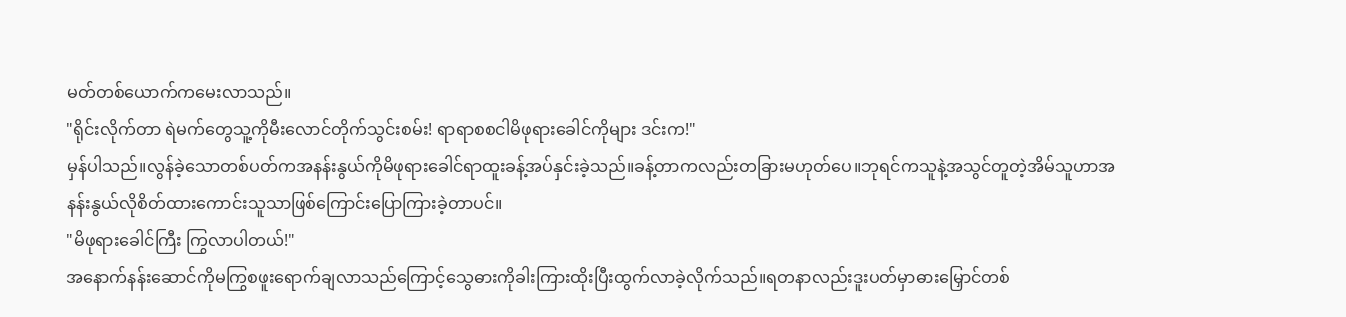မတ်တစ်ယောက်ကမေးလာသည်။
"ရိုင်းလိုက်တာ ရဲမက်တွေသူ့ကိုမီးလောင်တိုက်သွင်းစမ်း! ရာရာစစငါမိဖုရားခေါင်ကိုများ ဒင်းက!"
မှန်ပါသည်။လွန်ခဲ့သောတစ်ပတ်ကအနန်းနွယ်ကိုမိဖုရားခေါင်ရာထူးခန့်အပ်နှင်းခဲ့သည်။ခန့်တာကလည်းတခြားမဟုတ်ပေ။ဘုရင်ကသူနဲ့အသွင်တူတဲ့အိမ်သူဟာအနန်းနွယ်လိုစိတ်ထားကောင်းသူသာဖြစ်ကြောင်းပြောကြားခဲ့တာပင်။
"မိဖုရားခေါင်ကြီး ကြွလာပါတယ်!"
အနောက်နန်းဆောင်ကိုမကြွစဖူးရောက်ချလာသည်ကြောင့်သွေဓားကိုခါးကြားထိုးပြီးထွက်လာခဲ့လိုက်သည်။ရတနာလည်းဒူးပတ်မှာဓားမြှောင်တစ်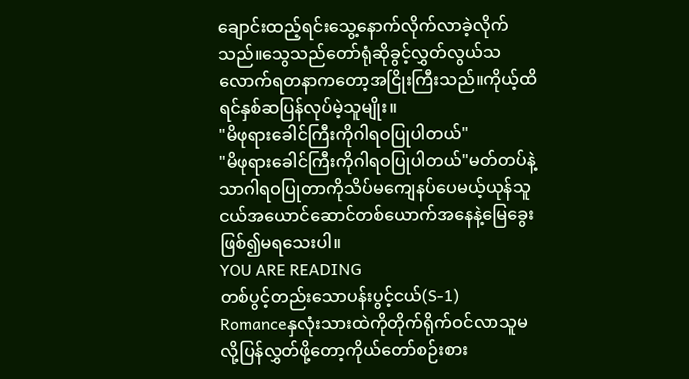ချောင်းထည့်ရင်းသွေ့နောက်လိုက်လာခဲ့လိုက်သည်။သွေသည်တော်ရုံဆိုခွင့်လွှတ်လွယ်သလောက်ရတနာကတော့အငြိုးကြီးသည်။ကိုယ့်ထိရင်နှစ်ဆပြန်လုပ်မဲ့သူမျိုး။
"မိဖုရားခေါင်ကြီးကိုဂါရဝပြုပါတယ်"
"မိဖုရားခေါင်ကြီးကိုဂါရဝပြုပါတယ်"မတ်တပ်နဲ့သာဂါရဝပြုတာကိုသိပ်မကျေနပ်ပေမယ့်ယုန်သူငယ်အယောင်ဆောင်တစ်ယောက်အနေနဲ့မြေခွေးဖြစ်၍မရသေးပါ။
YOU ARE READING
တစ်ပွင့်တည်းသောပန်းပွင့်ငယ်(S-1)
Romanceနှလုံးသားထဲကိုတိုက်ရိုက်ဝင်လာသူမလို့ပြန်လွှတ်ဖို့တော့ကိုယ်တော်စဉ်းစား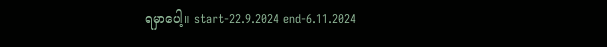ရမှာပေါ့။ start-22.9.2024 end-6.11.2024